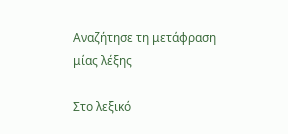Αναζήτησε τη μετάφραση μίας λέξης

Στο λεξικό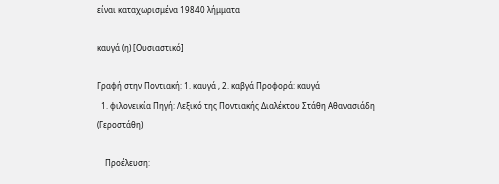είναι καταχωρισμένα 19840 λήμματα

καυγά (η) [Ουσιαστικό]

Γραφή στην Ποντιακή: 1. καυγά , 2. καβγά Προφορά: καυγά
  1. φιλονεικία Πηγή: Λεξικό της Ποντιακής Διαλέκτου Στάθη Αθανασιάδη (Γεροστάθη)

    Προέλευση: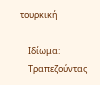τουρκική

    Ιδίωμα:
    Τραπεζούντας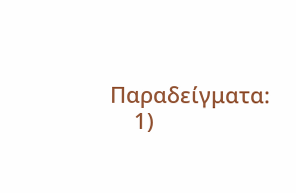Παραδείγματα:
    1)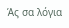Άς σα λόγια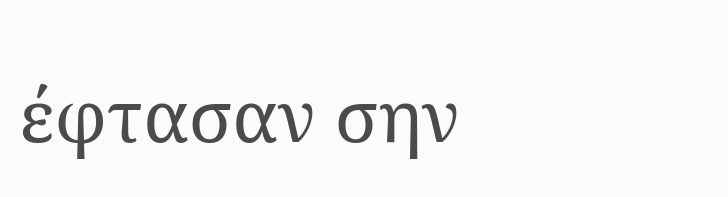έφτασαν σην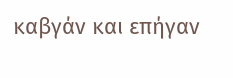καβγάν και επήγαν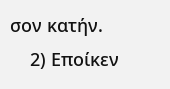σον κατήν.
    2) Εποίκεν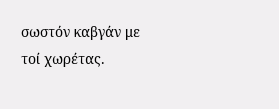σωστόν καβγάν με τοί χωρέτας.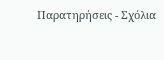Παρατηρήσεις - Σχόλια